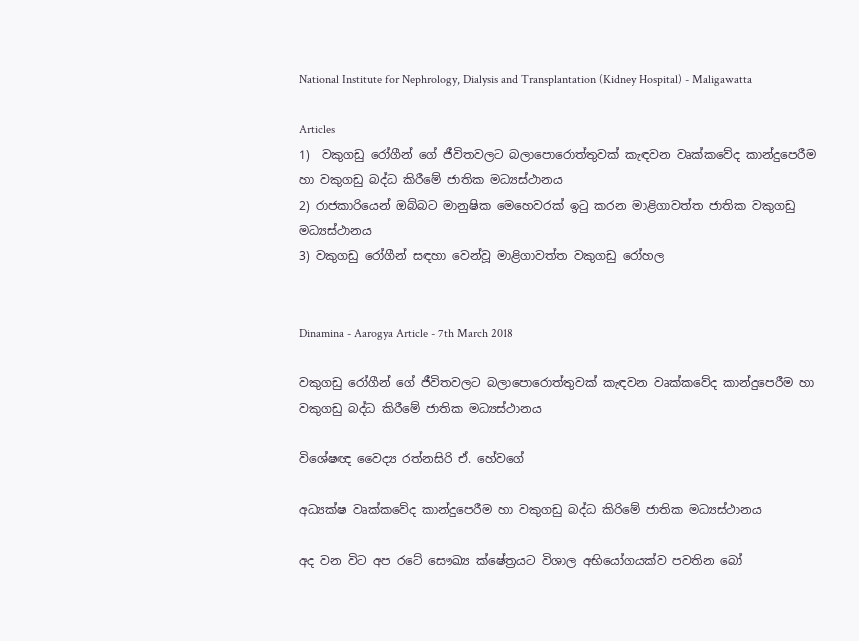National Institute for Nephrology, Dialysis and Transplantation (Kidney Hospital) - Maligawatta

Articles
1)  වකුගඩු රෝගීන් ගේ ජීවිතවලට බලාපොරොත්තුවක් කැඳවන වෘක්කවේද කාන්දුපෙරීම හා වකුගඩු බද්ධ කිරීමේ ජාතික මධ්‍යස්ථානය
2) රාජකාරියෙන් ඔබ්බට මානුෂික මෙහෙවරක් ඉටු කරන මාළිගාවත්ත ජාතික වකුගඩු මධ්‍යස්ථානය
3) වකුගඩු රෝගීන් සඳහා වෙන්වූ මාළිගාවත්ත වකුගඩු රෝහල


Dinamina - Aarogya Article - 7th March 2018

වකුගඩු රෝගීන් ගේ ජීවිතවලට බලාපොරොත්තුවක් කැඳවන වෘක්කවේද කාන්දුපෙරීම හා වකුගඩු බද්ධ කිරීමේ ජාතික මධ්‍යස්ථානය

විශේෂඥ වෛද්‍ය රත්නසිරි ඒ. හේවගේ

අධ්‍යක්ෂ වෘක්කවේද කාන්දුපෙරීම හා වකුගඩු බද්ධ කිරිමේ ජාතික මධ්‍යස්ථානය

අද වන විට අප රටේ සෞඛ්‍ය ක්ෂේත්‍රයට විශාල අභියෝගයක්ව පවතින බෝ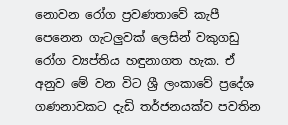නොවන රෝග ප්‍රවණතාවේ කැපී පෙනෙන ගැටලුවක් ලෙසින් වකුගඩු රෝග ව්‍යප්තිය හඳුනාගත හැක. ඒ අනුව මේ වන විට ශ්‍රී ලංකාවේ ප්‍රදේශ ගණනාවකට දැඩි තර්ජනයක්ව පවතින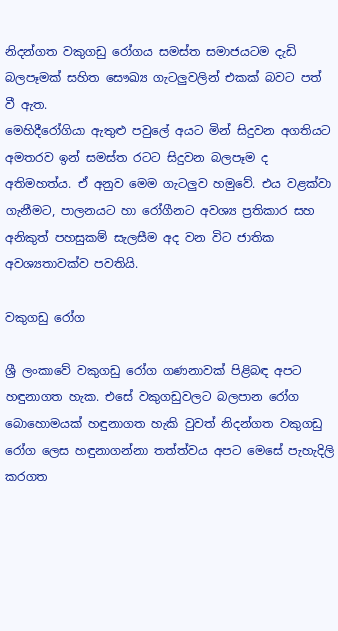නිදන්ගත වකුගඩු රෝගය සමස්ත සමාජයටම දැඩි බලපෑමක් සහිත සෞඛ්‍ය ගැටලුවලින් එකක් බවට පත් වී ඇත.
මෙහිදීරෝගියා ඇතුළු පවුලේ අයට මින් සිදුවන අගතියට අමතරව ඉන් සමස්ත රටට සිදුවන බලපෑම ද අතිමහත්ය. ඒ අනුව මෙම ගැටලුව හමුවේ. එය වළක්වා ගැනීමට, පාලනයට හා රෝගීනට අවශ්‍ය ප්‍රතිකාර සහ අනිකුත් පහසුකම් සැලසීම අද වන විට ජාතික අවශ්‍යතාවක්ව පවතියි.

වකුගඩු රෝග

ශ්‍රී ලංකාවේ වකුගඩු රෝග ගණනාවක් පිළිබඳ අපට හඳුනාගත හැක. එසේ වකුගඩුවලට බලපාන රෝග බොහොමයක් හඳුනාගත හැකි වුවත් නිදන්ගත වකුගඩු රෝග ලෙස හඳුනාගන්නා තත්ත්වය අපට මෙසේ පැහැදිලි කරගත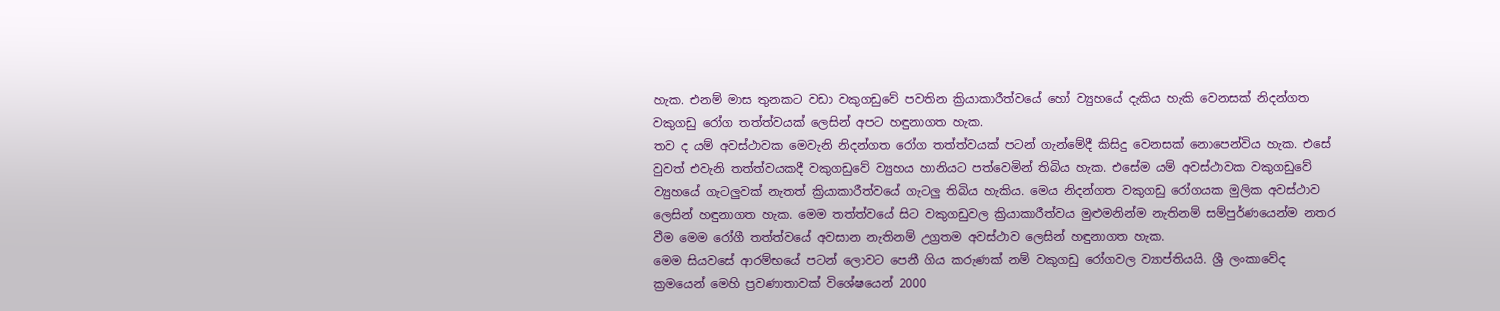හැක. එනම් මාස තුනකට වඩා වකුගඩුවේ පවතින ක්‍රියාකාරීත්වයේ හෝ ව්‍යුහයේ දැකිය හැකි වෙනසක් නිදන්ගත වකුගඩු රෝග තත්ත්වයක් ලෙසින් අපට හඳුනාගත හැක.
තව ද යම් අවස්ථාවක මෙවැනි නිදන්ගත රෝග තත්ත්වයක් පටන් ගැන්මේදී කිසිදු වෙනසක් නොපෙන්විය හැක. එසේ වුවත් එවැනි තත්ත්වයකදී වකුගඩුවේ ව්‍යුහය හානියට පත්වෙමින් තිබිය හැක. එසේම යම් අවස්ථාවක වකුගඩුවේ ව්‍යුහයේ ගැටලුවක් නැතත් ක්‍රියාකාරීත්වයේ ගැටලු තිබිය හැකිය. මෙය නිදන්ගත වකුගඩු රෝගයක මුලික අවස්ථාව ලෙසින් හඳුනාගත හැක. මෙම තත්ත්වයේ සිට වකුගඩුවල ක්‍රියාකාරීත්වය මුළුමනින්ම නැතිනම් සම්පුර්ණයෙන්ම නතර වීම මෙම රෝගී තත්ත්වයේ අවසාන නැතිනම් උග්‍රතම අවස්ථාව ලෙසින් හඳුනාගත හැක.
මෙම සියවසේ ආරම්භයේ පටන් ලොවට පෙනී ගිය කරුණක් නම් වකුගඩු රෝගවල ව්‍යාප්තියයි. ශ්‍රී ලංකාවේද ක්‍රමයෙන් මෙහි ප්‍රවණාතාවක් විශේෂයෙන් 2000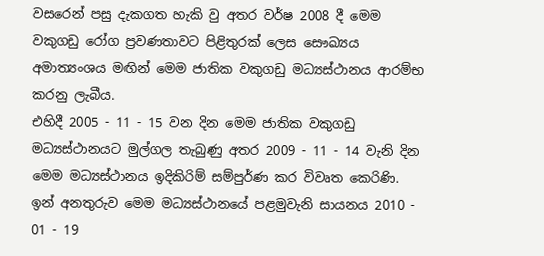වසරෙන් පසු දැකගත හැකි වු අතර වර්ෂ 2008 දී මෙම වකුගඩු රෝග ප්‍රවණතාවට පිළිතුරක් ලෙස සෞඛ්‍යය අමාත්‍යංශය මඟින් මෙම ජාතික වකුගඩු මධ්‍යස්ථානය ආරම්භ කරනු ලැබීය.
එහිදී 2005 - 11 - 15 වන දින මෙම ජාතික වකුගඩු මධ්‍යස්ථානයට මුල්ගල තැබුණු අතර 2009 - 11 - 14 වැනි දින මෙම මධ්‍යස්ථානය ඉදිකිරිම් සම්පුර්ණ කර විවෘත කෙරිණි. ඉන් අනතුරුව මෙම මධ්‍යස්ථානයේ පළමුවැනි සායනය 2010 - 01 - 19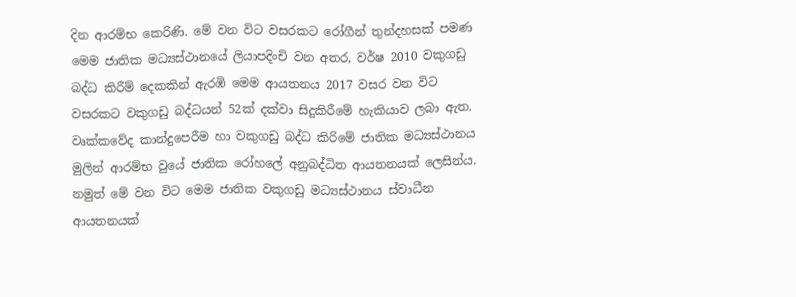දින ආරම්භ කෙරිණි. මේ වන විට වසරකට රෝගීන් තුන්දහසක් පමණ මෙම ජාතික මධ්‍යස්ථානයේ ලියාපදිංචි වන අතර, වර්ෂ 2010 වකුගඩු බද්ධ කිරීම් දෙකකින් ඇරඹි මෙම ආයතනය 2017 වසර වන විට වසරකට වකුගඩු බද්ධයන් 52ක් දක්වා සිදුකිරීමේ හැකියාව ලබා ඇත. වෘක්කවේද කාන්දුපෙරීම හා වකුගඩු බද්ධ කිරිමේ ජාතික මධ්‍යස්ථානය මුලින් ආරම්භ වුයේ ජාතික රෝහලේ අනුබද්ධිත ආයතනයක් ලෙසින්ය. නමුත් මේ වන විට මෙම ජාතික වකුගඩු මධ්‍යස්ථානය ස්වාධීන ආයතනයක්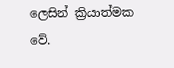ලෙසින් ක්‍රියාත්මක වේ.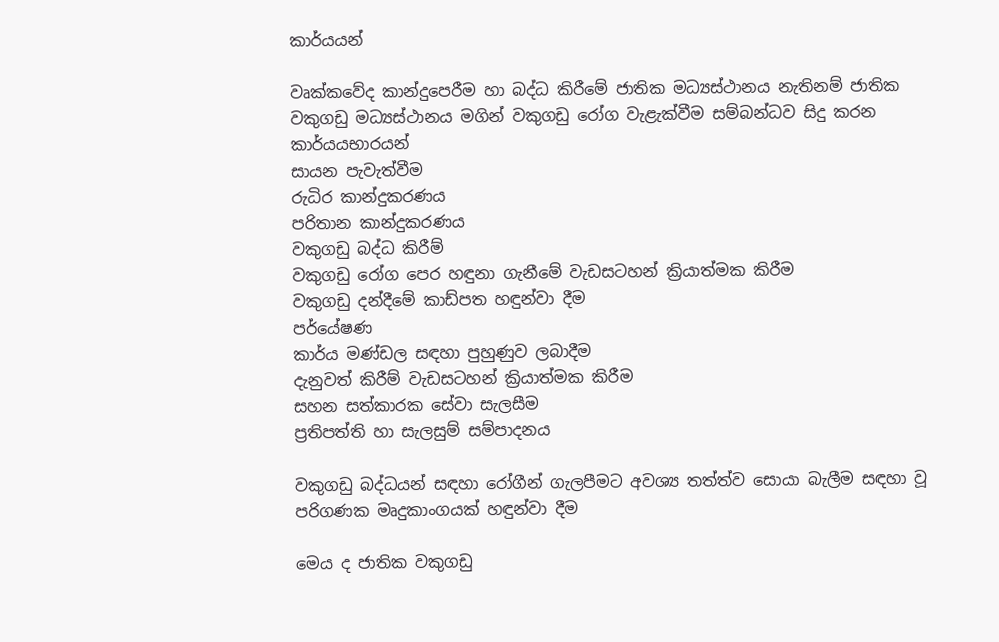කාර්යයන්

වෘක්කවේද කාන්දුපෙරීම හා බද්ධ කිරීමේ ජාතික මධ්‍යස්ථානය නැතිනම් ජාතික වකුගඩු මධ්‍යස්ථානය මගින් වකුගඩු රෝග වැළැක්වීම සම්බන්ධව සිදු කරන කාර්යයභාරයන්
සායන පැවැත්වීම
රුධිර කාන්දුකරණය
පරිතාන කාන්දුකරණය
වකුගඩු බද්ධ කිරීම්
වකුගඩු රෝග පෙර හඳුනා ගැනීමේ වැඩසටහන් ක්‍රියාත්මක කිරීම
වකුගඩු දන්දීමේ කාඩ්පත හඳුන්වා දීම
පර්යේෂණ
කාර්ය මණ්ඩල සඳහා පුහුණුව ලබාදීම
දැනුවත් කිරීම් වැඩසටහන් ක්‍රියාත්මක කිරීම
සහන සත්කාරක සේවා සැලසීම
ප්‍රතිපත්ති හා සැලසුම් සම්පාදනය

වකුගඩු බද්ධයන් සඳහා රෝගීන් ගැලපීමට අවශ්‍ය තත්ත්ව සොයා බැලීම සඳහා වූ පරිගණක මෘදුකාංගයක් හඳුන්වා දීම

මෙය ද ජාතික වකුගඩු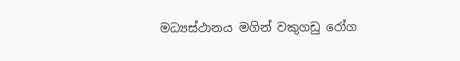මධ්‍යස්ථානය මගින් වකුගඩු රෝග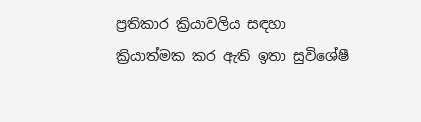ප්‍රතිකාර ක්‍රියාවලිය සඳහා ක්‍රියාත්මක කර ඇති ඉතා සුවිශේෂී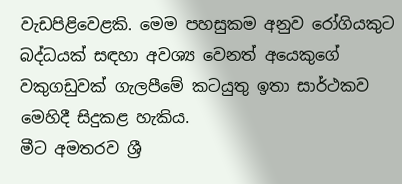වැඩපිළිවෙළකි. මෙම පහසුකම අනුව රෝගියකුට බද්ධයක් සඳහා අවශ්‍ය වෙනත් අයෙකුගේ වකුගඩුවක් ගැලපීමේ කටයුතු ඉතා සාර්ථකව මෙහිදී සිදුකළ හැකිය.
මීට අමතරව ශ්‍රී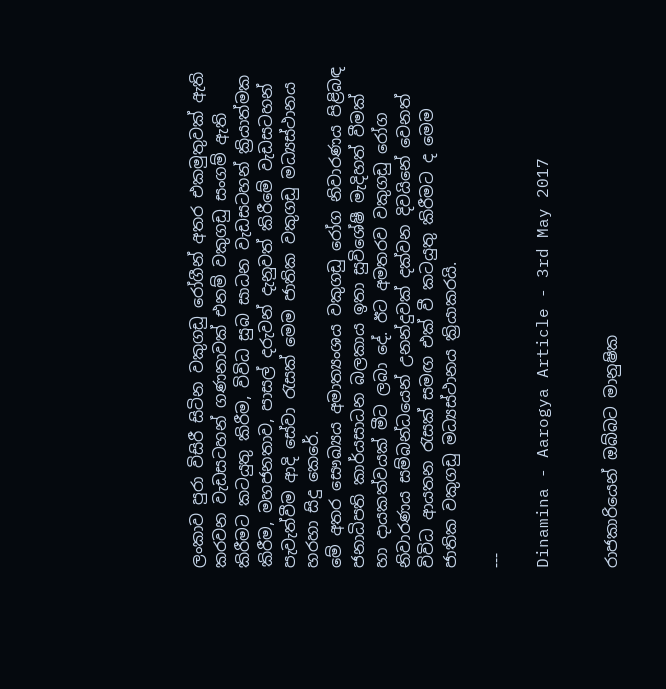ලංකාව පුරා විසිරී සිටින වකුගඩු රෝගීන් අතර එකමුතුවක් ඇති කරවන වැඩසටහන් ගණනාවක් එනම් වකුගඩු සංගම් ඇති කිරීමට කටයුතු කිරීම, විවිධ සුබ සාධන වැඩසටහන් ක්‍රියාත්මක කිරීම, මහජනතාව, පාසල් දරුවන් දැනුවත් කිරීමේ වැඩසටහන් පැවැත්වීම ආදි සේවා රැසක් මෙම ජාතික වකුගඩු මධ්‍යස්ථානය හරහා සිදු කෙරේ.
මේ අතර සෞඛ්‍යය අමාත්‍යංශය වකුගඩු රෝග නිවාරණය පිළිබඳ ජනාධිපති කාර්යසාධන බලකාය ඉතා සුවිශේෂී මැදිහත් වීමක් හා දායකත්වයක් මීට ලබා දේ. ඊට අමතරව වකුගඩු රෝග නිවාරණය සම්බන්ධයෙන් උනන්දුවක් දක්වන දිවයිනේ වෙනත් විවිධ ආයතන රැසක් සමඟ එක් වී කටයුතු කිරීමට ද මෙම ජාතික වකුගඩු මධ්‍යස්ථානය ක්‍රියාකරයි.

---

Dinamina - Aarogya Article - 3rd May 2017


රාජකාරියෙන් ඔබ්බට මානුෂික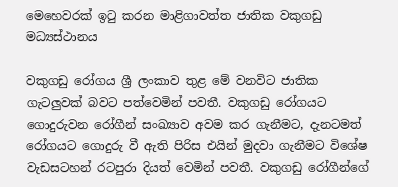මෙහෙවරක් ඉටු කරන මාළිගාවත්ත ජාතික වකුගඩු මධ්‍යස්ථානය

වකුගඩු රෝගය ශ්‍රී ලංකාව තුළ මේ වනවිට ජාතික ගැටලුවක් බවට පත්වෙමින් පවතී. වකුගඩු රෝගයට ගොදුරුවන රෝගීන් සංඛ්‍යාව අවම කර ගැනීමට, දැනටමත් රෝගයට ගොදුරු වී ඇති පිරිස එයින් මුදවා ගැනීමට විශේෂ වැඩසටහන් රටපුරා දියත් වෙමින් පවතී. වකුගඩු රෝගීන්ගේ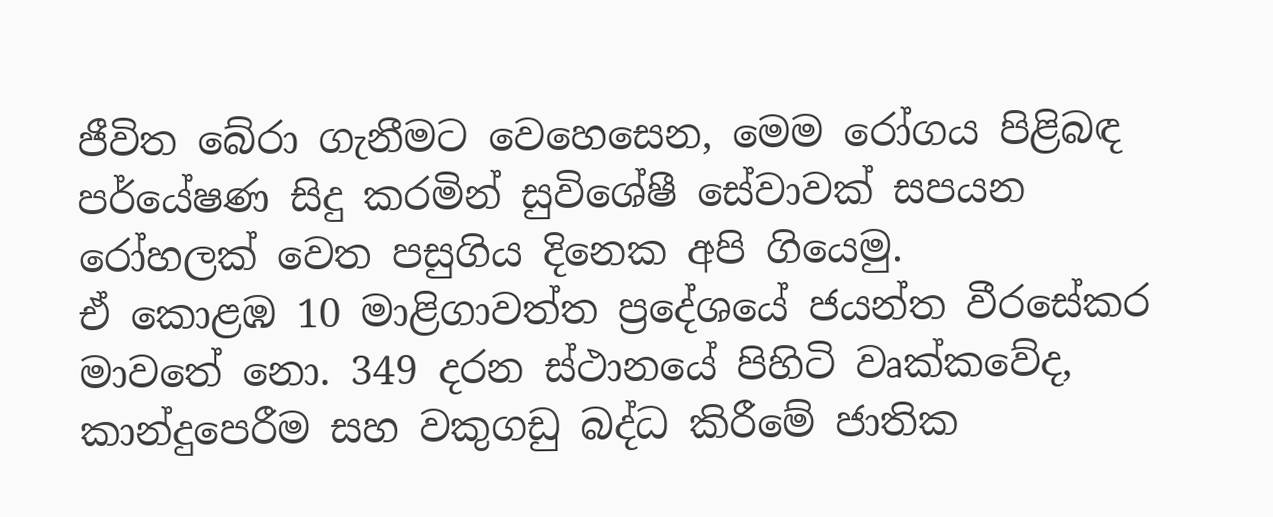ජීවිත බේරා ගැනීමට වෙහෙසෙන, මෙම රෝගය පිළිබඳ පර්යේෂණ සිදු කරමින් සුවිශේෂී සේවාවක් සපයන රෝහලක් වෙත පසුගිය දිනෙක අපි ගියෙමු.
ඒ කොළඹ 10 මාළිගාවත්ත ප්‍රදේශයේ ජයන්ත වීරසේකර මාවතේ නො. 349 දරන ස්ථානයේ පිහිටි වෘක්කවේද, කාන්දුපෙරීම සහ වකුගඩු බද්ධ කිරීමේ ජාතික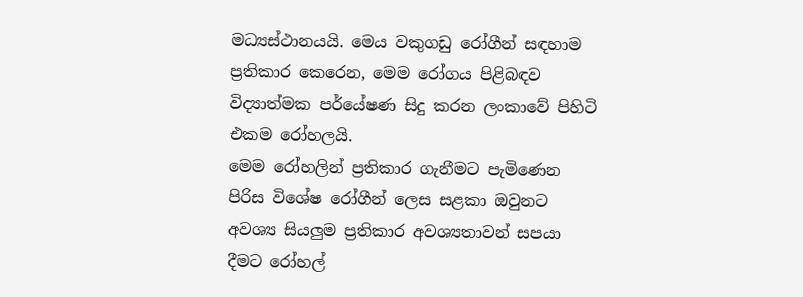මධ්‍යස්ථානයයි. මෙය වකුගඩු රෝගීන් සඳහාම ප්‍රතිකාර කෙරෙන, මෙම රෝගය පිළිබඳව විද්‍යාත්මක පර්යේෂණ සිදු කරන ලංකාවේ පිහිටි එකම රෝහලයි.
මෙම රෝහලින් ප්‍රතිකාර ගැනීමට පැමිණෙන පිරිස විශේෂ රෝගීන් ලෙස සළකා ඔවුනට අවශ්‍ය සියලුම ප්‍රතිකාර අවශ්‍යතාවන් සපයා දීමට රෝහල්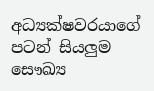අධ්‍යක්ෂවරයාගේ පටන් සියලුම සෞඛ්‍ය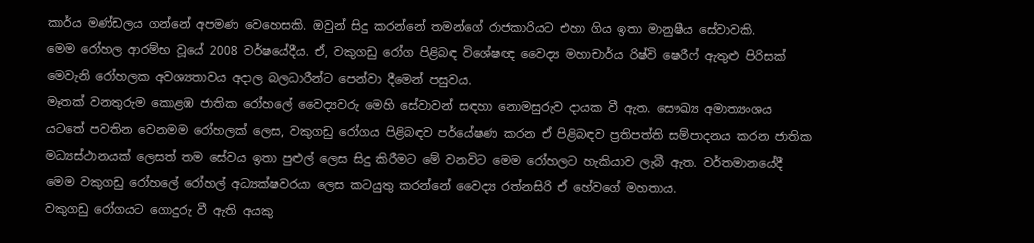කාර්ය මණ්ඩලය ගන්නේ අපමණ වෙහෙසකි. ඔවුන් සිදු කරන්නේ තමන්ගේ රාජකාරියට එහා ගිය ඉතා මානුෂීය සේවාවකි.
මෙම රෝහල ආරම්භ වූයේ 2008 වර්ෂයේදීය. ඒ, වකුගඩු රෝග පිළිබඳ විශේෂඥ වෛද්‍ය මහාචාර්ය රිෂ්වි ෂෙරීෆ් ඇතුළු පිරිසක් මෙවැනි රෝහලක අවශ්‍යතාවය අදාල බලධාරීන්ට පෙන්වා දීමෙන් පසුවය.
මෑතක් වනතුරුම කොළඹ ජාතික රෝහලේ වෛද්‍යවරු මෙහි සේවාවන් සඳහා නොමසුරුව දායක වී ඇත. සෞඛ්‍ය අමාත්‍යංශය යටතේ පවතින වෙනමම රෝහලක් ලෙස, වකුගඩු රෝගය පිළිබඳව පර්යේෂණ කරන ඒ පිළිබඳව ප්‍රතිපත්ති සම්පාදනය කරන ජාතික මධ්‍යස්ථානයක් ලෙසත් තම සේවය ඉතා පුළුල් ලෙස සිදු කිරීමට මේ වනවිට මෙම රෝහලට හැකියාව ලැබී ඇත. වර්තමානයේදී මෙම වකුගඩු රෝහලේ රෝහල් අධ්‍යක්ෂවරයා ලෙස කටයුතු කරන්නේ වෛද්‍ය රත්නසිරි ඒ හේවගේ මහතාය.
වකුගඩු රෝගයට ගොදුරු වී ඇති අයකු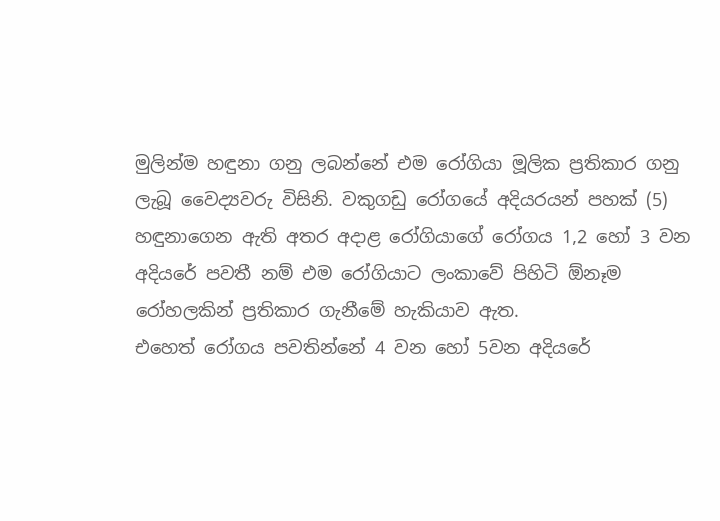මුලින්ම හඳුනා ගනු ලබන්නේ එම රෝගියා මූලික ප්‍රතිකාර ගනු ලැබූ වෛද්‍යවරු විසිනි. වකුගඩු රෝගයේ අදියරයන් පහක් (5) හඳුනාගෙන ඇති අතර අදාළ රෝගියාගේ රෝගය 1,2 හෝ 3 වන අදියරේ පවතී නම් එම රෝගියාට ලංකාවේ පිහිටි ඕනෑම රෝහලකින් ප්‍රතිකාර ගැනීමේ හැකියාව ඇත.
එහෙත් රෝගය පවතින්නේ 4 වන හෝ 5වන අදියරේ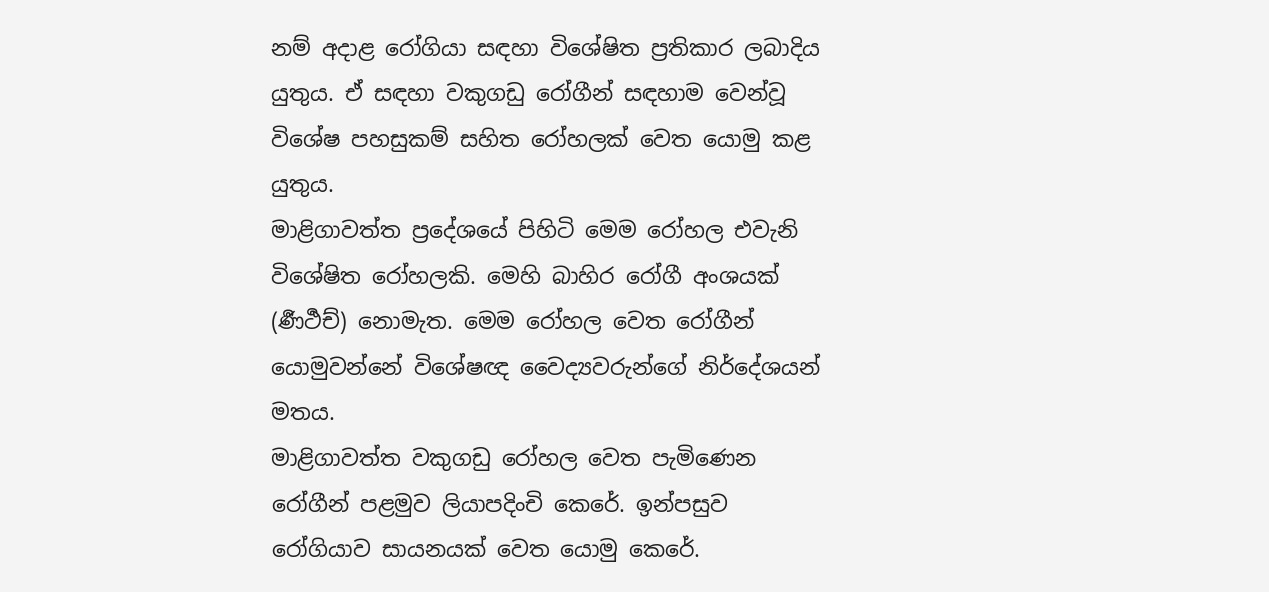නම් අදාළ රෝගියා සඳහා විශේෂිත ප්‍රතිකාර ලබාදිය යුතුය. ඒ සඳහා වකුගඩු රෝගීන් සඳහාම වෙන්වූ විශේෂ පහසුකම් සහිත රෝහලක් වෙත යොමු කළ යුතුය.
මාළිගාවත්ත ප්‍රදේශයේ පිහිටි මෙම රෝහල එවැනි විශේෂිත රෝහලකි. මෙහි බාහිර රෝගී අංශයක් (ර්‍ණර්‍ථච්) නොමැත. මෙම රෝහල වෙත රෝගීන් යොමුවන්නේ විශේෂඥ වෛද්‍යවරුන්ගේ නිර්දේශයන් මතය.
මාළිගාවත්ත වකුගඩු රෝහල වෙත පැමිණෙන රෝගීන් පළමුව ලියාපදිංචි කෙරේ. ඉන්පසුව රෝගියාව සායනයක් වෙත යොමු කෙරේ.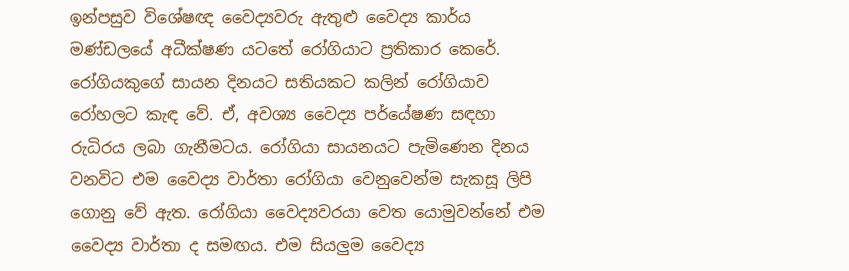ඉන්පසුව විශේෂඥ වෛද්‍යවරු ඇතුළු වෛද්‍ය කාර්ය මණ්ඩලයේ අධීක්ෂණ යටතේ රෝගියාට ප්‍රතිකාර කෙරේ.
රෝගියකුගේ සායන දිනයට සතියකට කලින් රෝගියාව රෝහලට කැඳ වේ. ඒ, අවශ්‍ය වෛද්‍ය පර්යේෂණ සඳහා රුධිරය ලබා ගැනීමටය. රෝගියා සායනයට පැමිණෙන දිනය වනවිට එම වෛද්‍ය වාර්තා රෝගියා වෙනුවෙන්ම සැකසූ ලිපි ගොනු වේ ඇත. රෝගියා වෛද්‍යවරයා වෙත යොමුවන්නේ එම වෛද්‍ය වාර්තා ද සමඟය. එම සියලුම වෛද්‍ය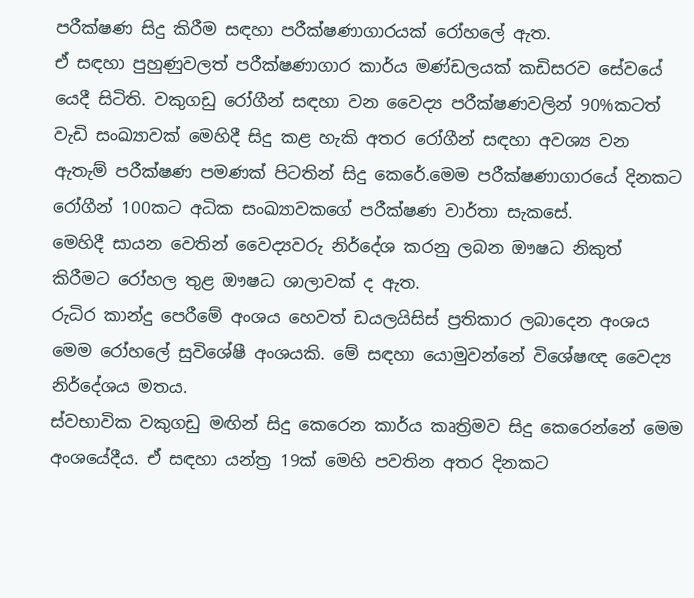පරීක්ෂණ සිදු කිරීම සඳහා පරීක්ෂණාගාරයක් රෝහලේ ඇත.
ඒ සඳහා පුහුණුවලත් පරීක්ෂණාගාර කාර්ය මණ්ඩලයක් කඩිසරව සේවයේ යෙදී සිටිති. වකුගඩු රෝගීන් සඳහා වන වෛද්‍ය පරීක්ෂණවලින් 90%කටත් වැඩි සංඛ්‍යාවක් මෙහිදී සිදු කළ හැකි අතර රෝගීන් සඳහා අවශ්‍ය වන ඇතැම් පරීක්ෂණ පමණක් පිටතින් සිදු කෙරේ.මෙම පරීක්ෂණාගාරයේ දිනකට රෝගීන් 100කට අධික සංඛ්‍යාවකගේ පරීක්ෂණ වාර්තා සැකසේ.
මෙහිදී සායන වෙතින් වෛද්‍යවරු නිර්දේශ කරනු ලබන ඖෂධ නිකුත් කිරීමට රෝහල තුළ ඖෂධ ශාලාවක් ද ඇත.
රුධිර කාන්දු පෙරීමේ අංශය හෙවත් ඩයලයිසිස් ප්‍රතිකාර ලබාදෙන අංශය මෙම රෝහලේ සුවිශේෂී අංශයකි. මේ සඳහා යොමුවන්නේ විශේෂඥ වෛද්‍ය නිර්දේශය මතය.
ස්වභාවික වකුගඩු මඟින් සිදු කෙරෙන කාර්ය කෘත්‍රිමව සිදු කෙරෙන්නේ මෙම අංශයේදීය. ඒ සඳහා යන්ත්‍ර 19ක් මෙහි පවතින අතර දිනකට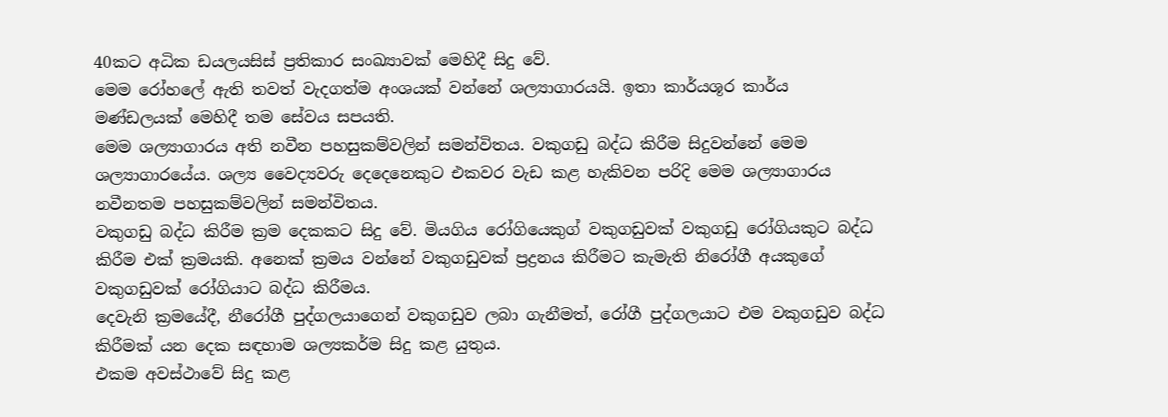40කට අධික ඩයලයසිස් ප්‍රතිකාර සංඛ්‍යාවක් මෙහිදී සිදු වේ.
මෙම රෝහලේ ඇති තවත් වැදගත්ම අංශයක් වන්නේ ශල්‍යාගාරයයි. ඉතා කාර්යශූර කාර්ය මණ්ඩලයක් මෙහිදී තම සේවය සපයති.
මෙම ශල්‍යාගාරය අති නවීන පහසුකම්වලින් සමන්විතය. වකුගඩු බද්ධ කිරීම සිදුවන්නේ මෙම ශල්‍යාගාරයේය. ශල්‍ය වෛද්‍යවරු දෙදෙනෙකුට එකවර වැඩ කළ හැකිවන පරිදි මෙම ශල්‍යාගාරය නවීනතම පහසුකම්වලින් සමන්විතය.
වකුගඩු බද්ධ කිරීම ක්‍රම දෙකකට සිදු වේ. මියගිය රෝගියෙකුග් වකුගඩුවක් වකුගඩු රෝගියකුට බද්ධ කිරීම එක් ක්‍රමයකි. අනෙක් ක්‍රමය වන්නේ වකුගඩුවක් ප්‍රද්‍රනය කිරීමට කැමැති නිරෝගී අයකුගේ වකුගඩුවක් රෝගියාට බද්ධ කිරීමය.
දෙවැනි ක්‍රමයේදී, නීරෝගී පුද්ගලයාගෙන් වකුගඩුව ලබා ගැනීමත්, රෝගී පුද්ගලයාට එම වකුගඩුව බද්ධ කිරීමක් යන දෙක සඳහාම ශල්‍යකර්ම සිදු කළ යුතුය.
එකම අවස්ථාවේ සිදු කළ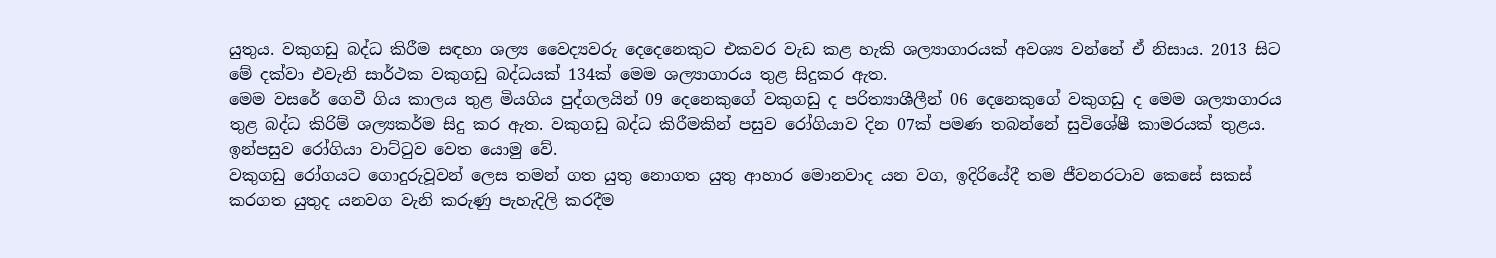යුතුය. වකුගඩු බද්ධ කිරීම සඳහා ශල්‍ය වෛද්‍යවරු දෙදෙනෙකුට එකවර වැඩ කළ හැකි ශල්‍යාගාරයක් අවශ්‍ය වන්නේ ඒ නිසාය. 2013 සිට මේ දක්වා එවැනි සාර්ථක වකුගඩු බද්ධයක් 134ක් මෙම ශල්‍යාගාරය තුළ සිදුකර ඇත.
මෙම වසරේ ගෙවී ගිය කාලය තුළ මියගිය පුද්ගලයින් 09 දෙනෙකුගේ වකුගඩු ද පරිත්‍යාශීලීන් 06 දෙනෙකුගේ වකුගඩු ද මෙම ශල්‍යාගාරය තුළ බද්ධ කිරිම් ශල්‍යකර්ම සිදු කර ඇත. වකුගඩු බද්ධ කිරීමකින් පසුව රෝගියාව දින 07ක් පමණ තබන්නේ සුවිශේෂී කාමරයක් තුළය. ඉන්පසුව රෝගියා වාට්ටුව වෙත යොමු වේ.
වකුගඩු රෝගයට ගොදුරුවූවන් ලෙස තමන් ගත යුතු නොගත යුතු ආහාර මොනවාද යන වග, ඉදිරියේදී තම ජීවනරටාව කෙසේ සකස් කරගත යුතුද යනවග වැනි කරුණු පැහැදිලි කරදීම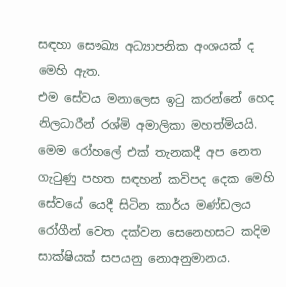සඳහා සෞඛ්‍ය අධ්‍යාපනික අංශයක් ද මෙහි ඇත.
එම සේවය මනාලෙස ඉටු කරන්නේ හෙද නිලධාරීන් රශ්මි අමාලිකා මහත්මියයි. මෙම රෝහලේ එක් තැනකදී අප නෙත ගැටුණු පහත සඳහන් කවිපද දෙක මෙහි සේවයේ යෙදී සිටින කාර්ය මණ්ඩලය රෝගීන් වෙත දක්වන සෙනෙහසට කදිම සාක්ෂියක් සපයනු නොඅනුමානය.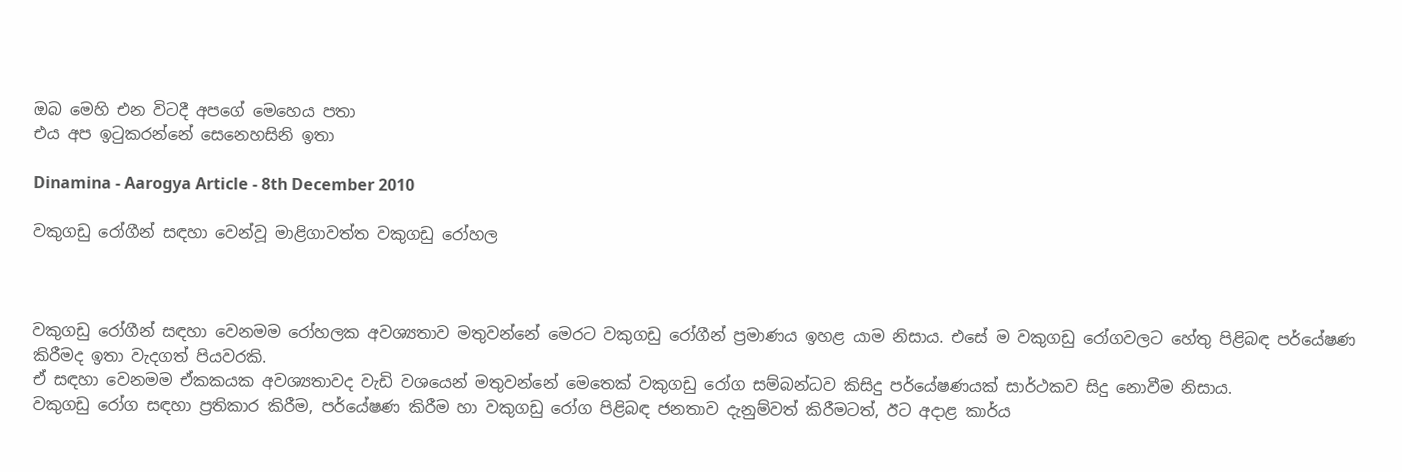ඔබ මෙහි එන විටදී අපගේ මෙහෙය පතා
එය අප ඉටුකරන්නේ සෙනෙහසිනි ඉතා

Dinamina - Aarogya Article - 8th December 2010

වකුගඩු රෝගීන් සඳහා වෙන්වූ මාළිගාවත්ත වකුගඩු රෝහල



වකුගඩු රෝගීන් සඳහා වෙනමම රෝහලක අවශ්‍යතාව මතුවන්නේ මෙරට වකුගඩු රෝගීන් ප්‍රමාණය ඉහළ යාම නිසාය. එසේ ම වකුගඩු රෝගවලට හේතු පිළිබඳ පර්යේෂණ කිරීමද ඉතා වැදගත් පියවරකි.
ඒ සඳහා වෙනමම ඒකකයක අවශ්‍යතාවද වැඩි වශයෙන් මතුවන්නේ මෙතෙක් වකුගඩු රෝග සම්බන්ධව කිසිදු පර්යේෂණයක් සාර්ථකව සිදු නොවීම නිසාය.
වකුගඩු රෝග සඳහා ප්‍රතිකාර කිරීම, පර්යේෂණ කිරීම හා වකුගඩු රෝග පිළිබඳ ජනතාව දැනුම්වත් කිරීමටත්, ඊට අදාළ කාර්ය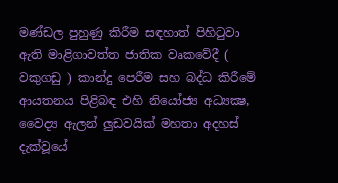මණ්ඩල පුහුණු කිරීම සඳහාත් පිහිටුවා ඇති මාළිගාවත්ත ජාතික වෘකවේදී ( වකුගඩු ) කාන්දු පෙරීම සහ බද්ධ කිරීමේ ආයතනය පිළිබඳ එහි නියෝජ්‍ය අධ්‍යක්‍ෂ, වෛද්‍ය ඇලන් ලුඩවයික් මහතා අදහස් දැක්වූයේ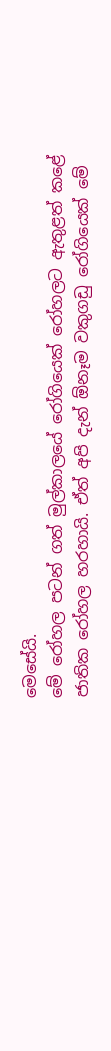මෙසේයි.
මේ රෝහල පටන් ගත් මුල්කාලයේ රෝගියෙක් රෝහලට ඇතුළත් කළේ ජාතික රෝහල හරහායි. ඒත් අපි දැන් ඕනෑම වකුගඩු රෝගියෙක් මේ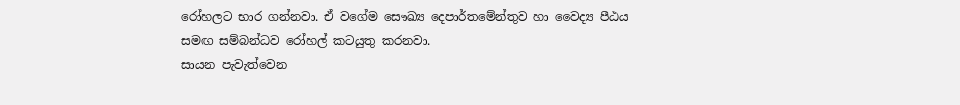රෝහලට භාර ගන්නවා. ඒ වගේම සෞඛ්‍ය දෙපාර්තමේන්තුව හා වෛද්‍ය පීඨය සමඟ සම්බන්ධව රෝහල් කටයුතු කරනවා.
සායන පැවැත්වෙන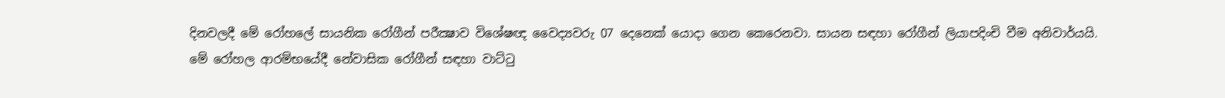දිනවලදී මේ රෝහලේ සායනික රෝගීන් පරීක්‍ෂාව විශේෂඥ වෛද්‍යවරු 07 දෙනෙක් යොදා ගෙන කෙරෙනවා. සායන සඳහා රෝගීන් ලියාපදිංචි වීම අනිවාර්යයි.
මේ රෝහල ආරම්භයේදී නේවාසික රෝගීන් සඳහා වාට්ටු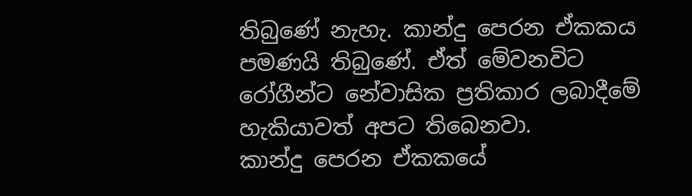තිබුණේ නැහැ. කාන්දු පෙරන ඒකකය පමණයි තිබුණේ. ඒත් මේවනවිට රෝගීන්ට නේවාසික ප්‍රතිකාර ලබාදීමේ හැකියාවත් අපට තිබෙනවා.
කාන්දු පෙරන ඒකකයේ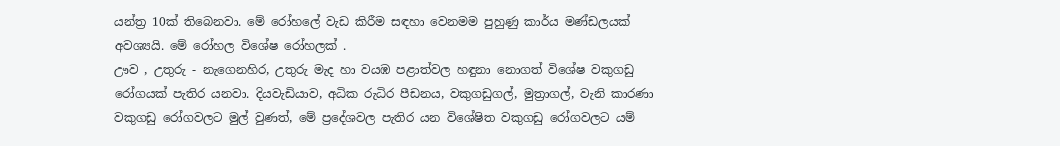යන්ත්‍ර 10ක් තිබෙනවා. මේ රෝහලේ වැඩ කිරීම සඳහා වෙනමම පුහුණු කාර්ය මණ්ඩලයක් අවශ්‍යයි. මේ රෝහල විශේෂ රෝහලක් .
ඌව , උතුරු - නැගෙනහිර, උතුරු මැද හා වයඹ පළාත්වල හඳුනා නොගත් විශේෂ වකුගඩු රෝගයක් පැතිර යනවා. දියවැඩියාව, අධික රුධිර පීඩනය, වකුගඩුගල්, මුත්‍රාගල්, වැනි කාරණා වකුගඩු රෝගවලට මුල් වුණත්, මේ ප්‍රදේශවල පැතිර යන විශේෂිත වකුගඩු රෝගවලට යම්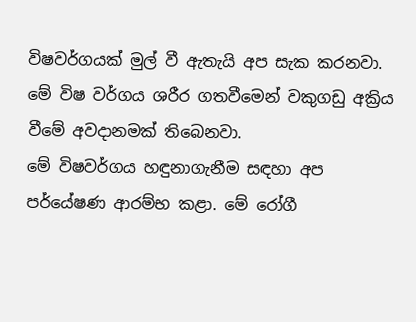විෂවර්ගයක් මුල් වී ඇතැයි අප සැක කරනවා. මේ විෂ වර්ගය ශරීර ගතවීමෙන් වකුගඩු අක්‍රිය වීමේ අවදානමක් තිබෙනවා.
මේ විෂවර්ගය හඳුනාගැනීම සඳහා අප පර්යේෂණ ආරම්භ කළා. මේ රෝගී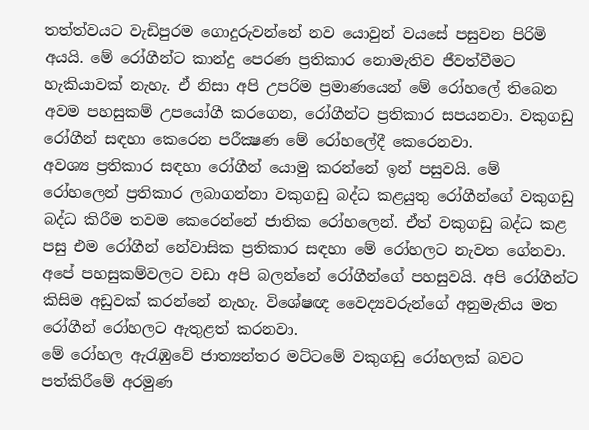තත්ත්වයට වැඩිපුරම ගොදුරුවන්නේ නව යොවුන් වයසේ පසුවන පිරිමි අයයි. මේ රෝගීන්ට කාන්දු පෙරණ ප්‍රතිකාර නොමැතිව ජීවත්වීමට හැකියාවක් නැහැ. ඒ නිසා අපි උපරිම ප්‍රමාණයෙන් මේ රෝහලේ තිබෙන අවම පහසුකම් උපයෝගී කරගෙන, රෝගීන්ට ප්‍රතිකාර සපයනවා. වකුගඩු රෝගීන් සඳහා කෙරෙන පරීක්‍ෂණ මේ රෝහලේදී කෙරෙනවා.
අවශ්‍ය ප්‍රතිකාර සඳහා රෝගීන් යොමු කරන්නේ ඉන් පසුවයි. මේ රෝහලෙන් ප්‍රතිකාර ලබාගන්නා වකුගඩු බද්ධ කළයුතු රෝගීන්ගේ වකුගඩු බද්ධ කිරීම තවම කෙරෙන්නේ ජාතික රෝහලෙන්. ඒත් වකුගඩු බද්ධ කළ පසු එම රෝගීන් නේවාසික ප්‍රතිකාර සඳහා මේ රෝහලට නැවත ගේනවා.
අපේ පහසුකම්වලට වඩා අපි බලන්නේ රෝගීන්ගේ පහසුවයි. අපි රෝගීන්ට කිසිම අඩුවක් කරන්නේ නැහැ. විශේෂඥ වෛද්‍යවරුන්ගේ අනුමැතිය මත රෝගීන් රෝහලට ඇතුළත් කරනවා.
මේ රෝහල ඇරැඹුවේ ජාත්‍යන්තර මට්ටමේ වකුගඩු රෝහලක් බවට පත්කිරීමේ අරමුණ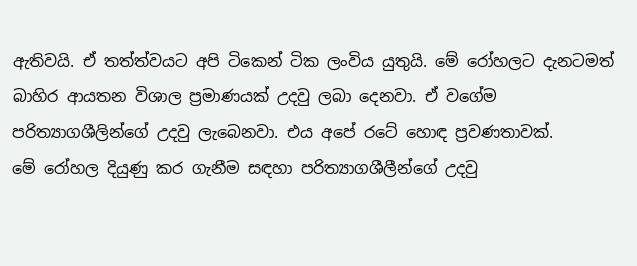ඇතිවයි. ඒ තත්ත්වයට අපි ටිකෙන් ටික ලංවිය යුතුයි. මේ රෝහලට දැනටමත් බාහිර ආයතන විශාල ප්‍රමාණයක් උදවු ලබා දෙනවා. ඒ වගේම පරිත්‍යාගශීලින්ගේ උදවු ලැබෙනවා. එය අපේ රටේ හොඳ ප්‍රවණතාවක්.
මේ රෝහල දියුණු කර ගැනීම සඳහා පරිත්‍යාගශීලීන්ගේ උදවු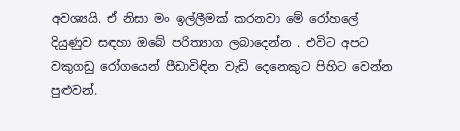අවශ්‍යයි. ඒ නිසා මං ඉල්ලීමක් කරනවා මේ රෝහලේ දියුණුව සඳහා ඔබේ පරිත්‍යාග ලබාදෙන්න . එවිට අපට වකුගඩු රෝගයෙන් පීඩාවිඳින වැඩි දෙනෙකුට පිහිට වෙන්න පුළුවන්.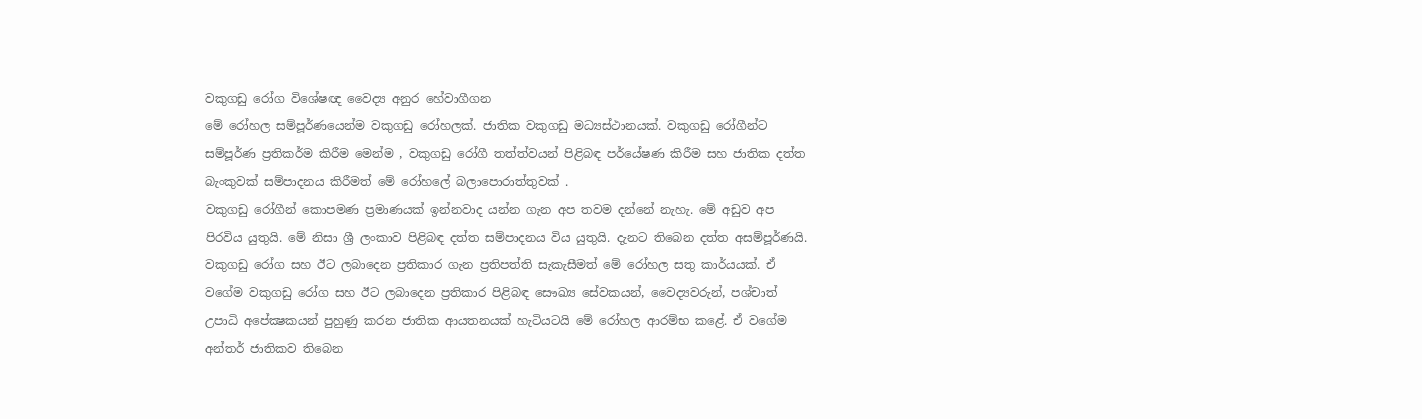වකුගඩු රෝග විශේෂඥ වෛද්‍ය අනුර හේවාගීගන
මේ රෝහල සම්පූර්ණයෙන්ම වකුගඩු රෝහලක්. ජාතික වකුගඩු මධ්‍යස්ථානයක්. වකුගඩු රෝගීන්ට සම්පූර්ණ ප්‍රතිකර්ම කිරීම මෙන්ම , වකුගඩු රෝගී තත්ත්වයන් පිළිබඳ පර්යේෂණ කිරීම සහ ජාතික දත්ත බැංකුවක් සම්පාදනය කිරීමත් මේ රෝහලේ බලාපොරාත්තුවක් .
වකුගඩු රෝගීන් කොපමණ ප්‍රමාණයක් ඉන්නවාද යන්න ගැන අප තවම දන්නේ නැහැ. මේ අඩුව අප පිරවිය යුතුයි. මේ නිසා ශ්‍රී ලංකාව පිළිබඳ දත්ත සම්පාදනය විය යුතුයි. දැනට තිබෙන දත්ත අසම්පූර්ණයි.
වකුගඩු රෝග සහ ඊට ලබාදෙන ප්‍රතිකාර ගැන ප්‍රතිපත්ති සැකැසීමත් මේ රෝහල සතු කාර්යයක්. ඒ වගේම වකුගඩු රෝග සහ ඊට ලබාදෙන ප්‍රතිකාර පිළිබඳ සෞඛ්‍ය සේවකයන්, වෛද්‍යවරුන්, පශ්චාත් උපාධි අපේක්‍ෂකයන් පුහුණු කරන ජාතික ආයතනයක් හැටියටයි මේ රෝහල ආරම්භ කළේ. ඒ වගේම අන්තර් ජාතිකව තිබෙන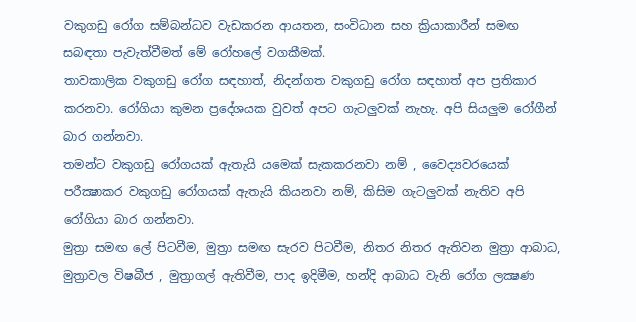වකුගඩු රෝග සම්බන්ධව වැඩකරන ආයතන, සංවිධාන සහ ක්‍රියාකාරීන් සමඟ සබඳතා පැවැත්වීමත් මේ රෝහලේ වගකීමක්.
තාවකාලික වකුගඩු රෝග සඳහාත්, නිදන්ගත වකුගඩු රෝග සඳහාත් අප ප්‍රතිකාර කරනවා. රෝගියා කුමන ප්‍රදේශයක වුවත් අපට ගැටලුවක් නැහැ. අපි සියලුම රෝගීන් බාර ගන්නවා.
තමන්ට වකුගඩු රෝගයක් ඇතැයි යමෙක් සැකකරනවා නම් , වෛද්‍යවරයෙක් පරීක්‍ෂාකර වකුගඩු රෝගයක් ඇතැයි කියනවා නම්, කිසිම ගැටලුවක් නැතිව අපි රෝගියා බාර ගන්නවා.
මුත්‍රා සමඟ ලේ පිටවීම, මුත්‍රා සමඟ සැරව පිටවීම, නිතර නිතර ඇතිවන මුත්‍රා ආබාධ, මුත්‍රාවල විෂබීජ , මුත්‍රාගල් ඇතිවීම, පාද ඉදිමීම, හන්දි ආබාධ වැනි රෝග ලක්‍ෂණ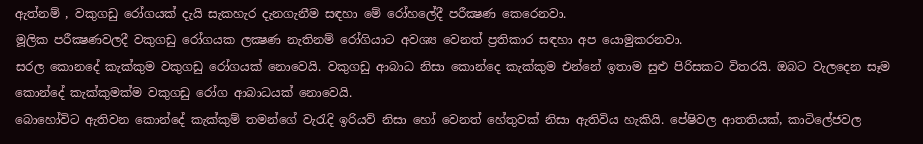ඇත්නම් , වකුගඩු රෝගයක් දැයි සැකහැර දැනගැනීම සඳහා මේ රෝහලේදී පරීක්‍ෂණ කෙරෙනවා.
මූලික පරීක්‍ෂණවලදී වකුගඩු රෝගයක ලක්‍ෂණ නැතිනම් රෝගියාට අවශ්‍ය වෙනත් ප්‍රතිකාර සඳහා අප යොමුකරනවා.
සරල කොනදේ කැක්කුම වකුගඩු රෝගයක් නොවෙයි. වකුගඩු ආබාධ නිසා කොන්දෙ කැක්කුම එන්නේ ඉතාම සුළු පිරිසකට විතරයි. ඔබට වැලදෙන සෑම කොන්දේ කැක්කුමක්ම වකුගඩු රෝග ආබාධයක් නොවෙයි.
බොහෝවිට ඇතිවන කොන්දේ කැක්කුම් තමන්ගේ වැරැදි ඉරියව් නිසා හෝ වෙනත් හේතුවක් නිසා ඇතිවිය හැකියි. පේෂිවල ආතතියක්, කාටිලේජවල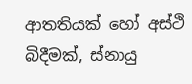ආතතියක් හෝ අස්ථි බිදීමක්, ස්නායු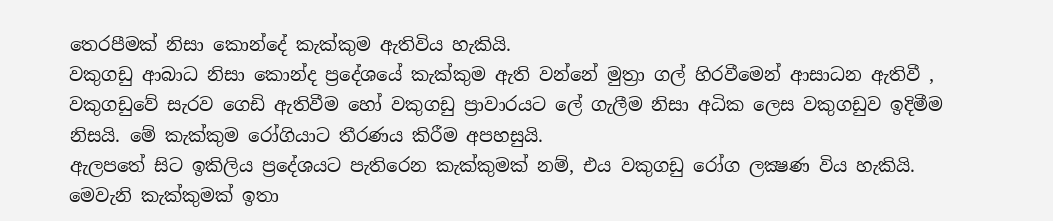තෙරපීමක් නිසා කොන්දේ කැක්කුම ඇතිවිය හැකියි.
වකුගඩු ආබාධ නිසා කොන්ද ප්‍රදේශයේ කැක්කුම ඇති වන්නේ මුත්‍රා ගල් හිරවීමෙන් ආසාධන ඇතිවී , වකුගඩුවේ සැරව ගෙඩි ඇතිවීම හෝ වකුගඩු ප්‍රාවාරයට ලේ ගැලීම නිසා අධික ලෙස වකුගඩුව ඉදිමීම නිසයි. මේ කැක්කුම රෝගියාට තීරණය කිරීම අපහසුයි.
ඇලපතේ සිට ඉකිලිය ප්‍රදේශයට පැතිරෙන කැක්කුමක් නම්, එය වකුගඩු රෝග ලක්‍ෂණ විය හැකියි. මෙවැනි කැක්කුමක් ඉතා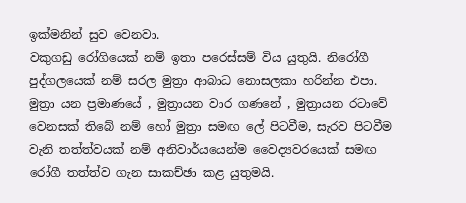ඉක්මනින් සුව වෙනවා.
වකුගඩු රෝගියෙක් නම් ඉතා පරෙස්සම් විය යුතුයි. නිරෝගී පුද්ගලයෙක් නම් සරල මුත්‍රා ආබාධ නොසලකා හරින්න එපා. මුත්‍රා යන ප්‍රමාණයේ , මුත්‍රායන වාර ගණනේ , මුත්‍රායන රටාවේ වෙනසක් තිබේ නම් හෝ මුත්‍රා සමඟ ලේ පිටවීම, සැරව පිටවීම වැනි තත්ත්වයක් නම් අනිවාර්යයෙන්ම වෛද්‍යවරයෙක් සමඟ රෝගී තත්ත්ව ගැන සාකච්ඡා කළ යුතුමයි.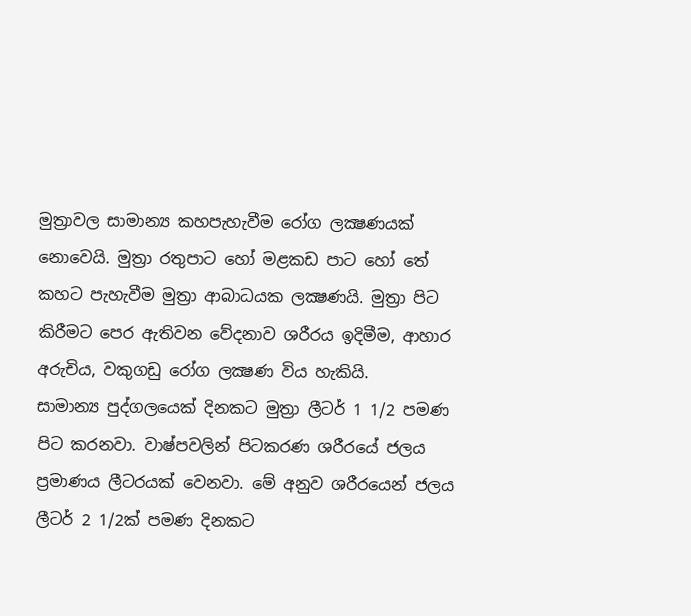මුත්‍රාවල සාමාන්‍ය කහපැහැවීම රෝග ලක්‍ෂණයක් නොවෙයි. මුත්‍රා රතුපාට හෝ මළකඩ පාට හෝ තේ කහට පැහැවීම මුත්‍රා ආබාධයක ලක්‍ෂණයි. මුත්‍රා පිට කිරීමට පෙර ඇතිවන වේදනාව ශරීරය ඉදිමීම, ආහාර අරුචිය, වකුගඩු රෝග ලක්‍ෂණ විය හැකියි.
සාමාන්‍ය පුද්ගලයෙක් දිනකට මුත්‍රා ලීටර් 1 1/2 පමණ පිට කරනවා. වාෂ්පවලින් පිටකරණ ශරීරයේ ජලය ප්‍රමාණය ලීටරයක් වෙනවා. මේ අනුව ශරීරයෙන් ජලය ලීටර් 2 1/2ක් පමණ දිනකට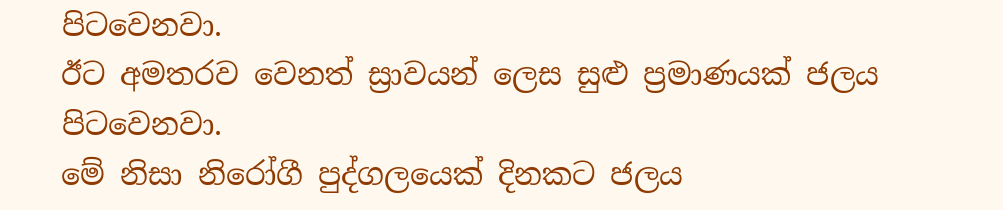පිටවෙනවා.
ඊට අමතරව වෙනත් ස්‍රාවයන් ලෙස සුළු ප්‍රමාණයක් ජලය පිටවෙනවා.
මේ නිසා නිරෝගී පුද්ගලයෙක් දිනකට ජලය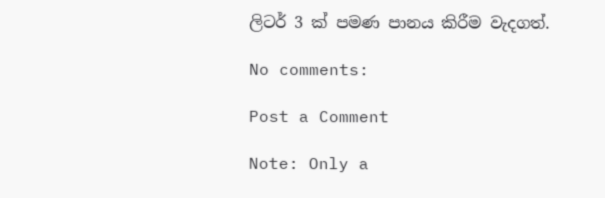ලිටර් 3 ක් පමණ පානය කිරීම වැදගත්.

No comments:

Post a Comment

Note: Only a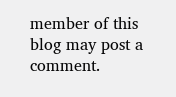member of this blog may post a comment.